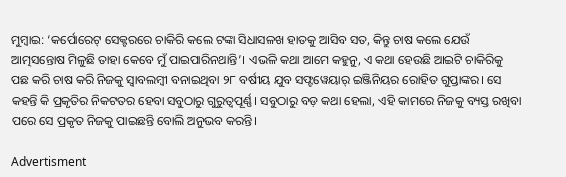ମୁମ୍ବାଇ: ‘କର୍ପୋରେଟ୍‌ ସେକ୍ଟରରେ ଚାକିରି କଲେ ଟଙ୍କା ସିଧାସଳଖ ହାତକୁ ଆସିବ ସତ, କିନ୍ତୁ ଚ‌ାଷ କଲେ ଯେଉଁ ଆତ୍ମସନ୍ତୋଷ ମିଳୁଛି ତାହା କେବେ ମୁଁ ପାଇପାରିନଥାନ୍ତି’। ଏଭଳି କଥା ଆମେ କହୁନୁ, ଏ କଥା ହେଉଛି ଆଇଟି ଚାକିରିକୁ ପଛ କରି ଚାଷ‌ କରି ନିଜକୁ ସ୍ବାବଲମ୍ବୀ ବନାଇଥିବା ୨୮ ବର୍ଷୀୟ ଯୁବ ସଫ୍ଟୱେୟାର୍‌ ଇଞ୍ଜିନିୟର ରୋହିତ ଗୁପ୍ତାଙ୍କର। ସେ କହନ୍ତି କି ପ୍ରକୃତିର ନିକଟତର ହେବା ସବୁଠାରୁ ଗୁରୁତ୍ବପୂର୍ଣ୍ଣ। ସବୁଠାରୁ ବଡ଼ କଥା ହେଲା, ଏହି କାମରେ ନିଜକୁ ବ୍ୟସ୍ତ ରଖିବା ପରେ ସେ ପ୍ରକୃତ ନିଜକୁ ପାଇଛନ୍ତି ବୋଲି ଅନୁଭବ କରନ୍ତି।

Advertisment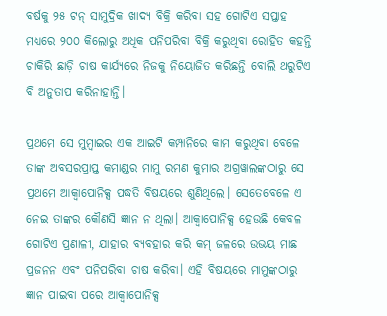ବର୍ଷକୁ ୨୫ ଟନ୍‌ ସାମୁଦ୍ରିକ ଖାଦ୍ୟ ବିକ୍ରି କରିବା ସହ ଗୋଟିଏ ସପ୍ତାହ ମଧ୍ୟରେ ୨୦୦ କିଲୋରୁ ଅଧିକ ପନିପରିବା ବିକ୍ରି କରୁଥିବା ରୋହିତ କହନ୍ତି ଚାକିରି ଛାଡ଼ି ଚାଷ କାର୍ଯ୍ୟରେ ନିଜକୁ ନିୟୋଜିତ କରିଛନ୍ତି ବୋଲି ଥରୁଟିଏ ବି ଅନୁତାପ କରିନାହାନ୍ତି।

ପ୍ରଥମେ ସେ ମୁମ୍ବାଇର ଏକ ଆଇଟି କମ୍ପାନିରେ କାମ କରୁଥିବା ବେଳେ ତାଙ୍କ ଅବସରପ୍ରାପ୍ତ କମାଣ୍ଡର ମାମୁ ରମଣ କୁମାର ଅଗ୍ରୱାଲଙ୍କଠାରୁ ସେ ପ୍ରଥମେ ଆକ୍ବାପୋନିକ୍ସ ପଦ୍ଧତି ବିଷୟରେ ଶୁଣିଥିଲେ। ସେତେବେଳେ ଏ ନେଇ ତାଙ୍କର କୌଣସି ଜ୍ଞାନ ନ ଥିଲା। ଆକ୍ବାପୋନିକ୍ସ ହେଉଛି କେବଳ ଗୋଟିଏ ପ୍ରଣାଳୀ, ଯାହାର ବ୍ୟବହାର କରି କମ୍ ଜଳରେ ଉଭୟ ମାଛ ପ୍ରଜନନ ଏବଂ ପନିପରିବା ଚାଷ କରିବା। ଏହି ବିଷୟରେ ମାମୁଙ୍କଠାରୁ ଜ୍ଞାନ ପାଇବା ପରେ ଆକ୍ବାପୋନିକ୍ସ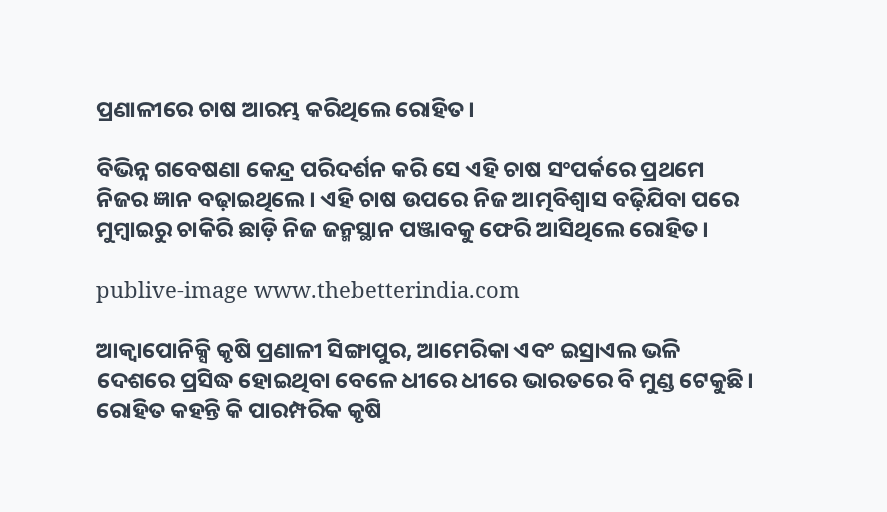ପ୍ରଣାଳୀରେ ଚାଷ ଆରମ୍ଭ କରିଥିଲେ ରୋହିତ।

ବିଭିନ୍ନ ଗବେଷଣା କେନ୍ଦ୍ର ପରିଦର୍ଶନ କରି ସେ ଏହି ଚାଷ ସଂପର୍କରେ ପ୍ରଥମେ ନିଜର ଜ୍ଞାନ ବଢ଼ାଇଥିଲେ। ଏହି ଚାଷ ଉପରେ ନିଜ ଆତ୍ମବିଶ୍ବାସ ବଢ଼ିଯିବା ପରେ ମୁମ୍ବାଇରୁ ଚାକିରି ଛାଡ଼ି ନିଜ ଜନ୍ମସ୍ଥାନ ପଞ୍ଜାବକୁ ଫେରି ଆସିଥିଲେ ରୋହିତ।

publive-image www.thebetterindia.com

ଆକ୍ବାପୋନିକ୍ସି କୃଷି ପ୍ରଣାଳୀ ସିଙ୍ଗାପୁର, ଆମେରିକା ଏବଂ ଇସ୍ରାଏଲ ଭଳି ଦେଶରେ ପ୍ରସିଦ୍ଧ ହୋଇଥିବା ବେଳେ ଧୀରେ ଧୀରେ ଭାରତରେ ବି ମୁଣ୍ଡ ଟେକୁଛି। ରୋହିତ କହନ୍ତି କି ପାରମ୍ପରିକ କୃଷି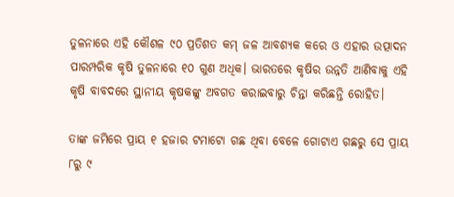ତୁଳନାରେ ଏହି କୌଶଳ ୯୦ ପ୍ରତିଶତ କମ୍‌ ଜଳ ଆବଶ୍ୟକ କରେ ଓ ଏହାର ଉତ୍ପାଦନ ପାରମ୍ପରିକ କୃଷି ତୁଳନାରେ ୧୦ ଗୁଣ ଅଧିକ। ଭାରତରେ କୃଷିର ଉନ୍ନତି ଆଣିବାକୁ ଏହି କୃଷି ବାବଦରେ ସ୍ଥାନୀୟ କୃଷକଙ୍କୁ ଅବଗତ କରାଇବାରୁ ଚିନ୍ତା କରିଛନ୍ତି ରୋହିତ।

ତାଙ୍କ ଜମିରେ ପ୍ରାୟ ୧ ହଜାର ଟମାଟୋ ଗଛ ଥିବା ବେଳେ ଗୋଟାଏ ଗଛରୁ ସେ ପ୍ରାୟ ୮ରୁ ୯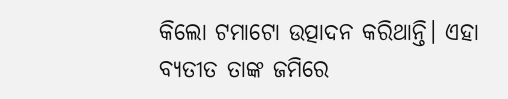କିଲୋ ଟମାଟୋ ଉତ୍ପାଦନ କରିଥାନ୍ତି। ଏହା ବ୍ୟତୀତ ତାଙ୍କ ଜମିରେ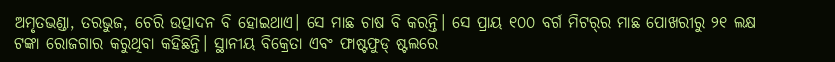ଅମୃତଭଣ୍ଡା, ତରଭୁଜ, ଚେରି ଉତ୍ପାଦନ ବି ହୋଇଥାଏ। ସେ ମାଛ ଚାଷ ବି କରନ୍ତି। ସେ ପ୍ରାୟ ୧୦୦ ବର୍ଗ ମିଟର୍‌ର ମାଛ ପୋଖରୀରୁ ୨୧ ଲକ୍ଷ ଟଙ୍କା ରୋଜଗାର କରୁଥିବା କହିଛନ୍ତି। ସ୍ଥାନୀୟ ବିକ୍ରେତା ଏବଂ ଫାଷ୍ଟଫୁଡ୍ ଷ୍ଟଲରେ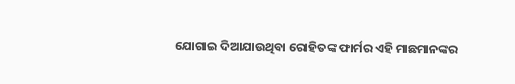ଯୋଗାଇ ଦିଆଯାଉଥିବା ରୋହିତଙ୍କ ଫାର୍ମର ଏହି ମାଛମାନଙ୍କର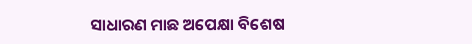ସାଧାରଣ ମାଛ ଅପେକ୍ଷା ବିଶେଷ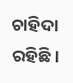ଚାହିଦା ରହିଛି।